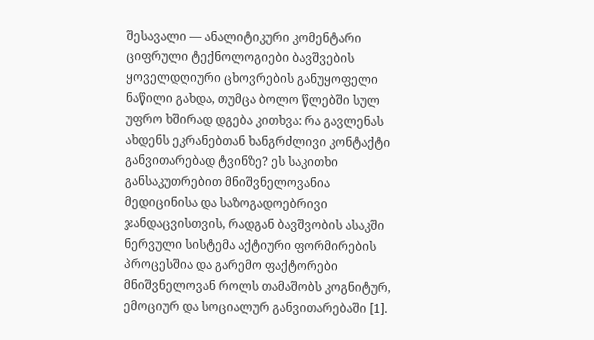შესავალი — ანალიტიკური კომენტარი
ციფრული ტექნოლოგიები ბავშვების ყოველდღიური ცხოვრების განუყოფელი ნაწილი გახდა, თუმცა ბოლო წლებში სულ უფრო ხშირად დგება კითხვა: რა გავლენას ახდენს ეკრანებთან ხანგრძლივი კონტაქტი განვითარებად ტვინზე? ეს საკითხი განსაკუთრებით მნიშვნელოვანია მედიცინისა და საზოგადოებრივი ჯანდაცვისთვის, რადგან ბავშვობის ასაკში ნერვული სისტემა აქტიური ფორმირების პროცესშია და გარემო ფაქტორები მნიშვნელოვან როლს თამაშობს კოგნიტურ, ემოციურ და სოციალურ განვითარებაში [1].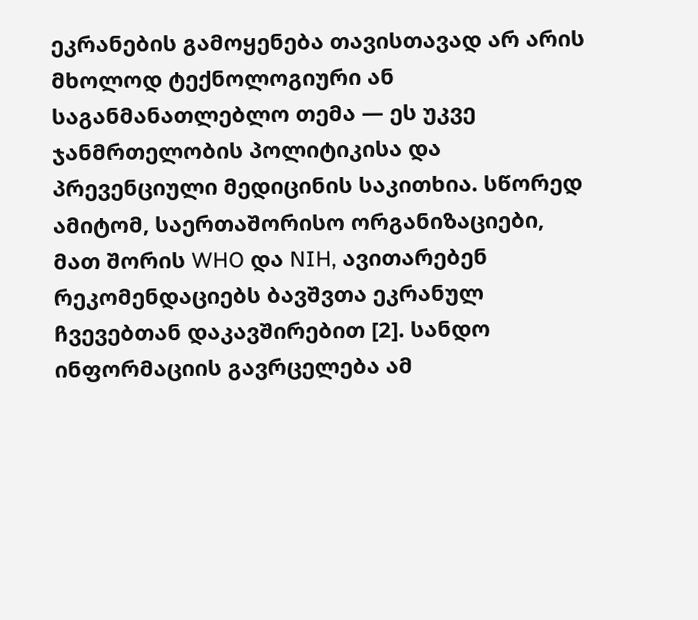ეკრანების გამოყენება თავისთავად არ არის მხოლოდ ტექნოლოგიური ან საგანმანათლებლო თემა — ეს უკვე ჯანმრთელობის პოლიტიკისა და პრევენციული მედიცინის საკითხია. სწორედ ამიტომ, საერთაშორისო ორგანიზაციები, მათ შორის WHO და NIH, ავითარებენ რეკომენდაციებს ბავშვთა ეკრანულ ჩვევებთან დაკავშირებით [2]. სანდო ინფორმაციის გავრცელება ამ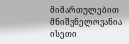მიმართულებით მნიშვნელოვანია ისეთი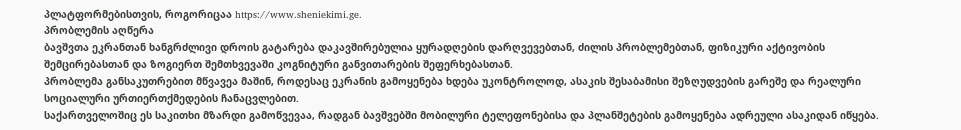პლატფორმებისთვის, როგორიცაა https://www.sheniekimi.ge.
პრობლემის აღწერა
ბავშვთა ეკრანთან ხანგრძლივი დროის გატარება დაკავშირებულია ყურადღების დარღვევებთან, ძილის პრობლემებთან, ფიზიკური აქტივობის შემცირებასთან და ზოგიერთ შემთხვევაში კოგნიტური განვითარების შეფერხებასთან.
პრობლემა განსაკუთრებით მწვავეა მაშინ, როდესაც ეკრანის გამოყენება ხდება უკონტროლოდ, ასაკის შესაბამისი შეზღუდვების გარეშე და რეალური სოციალური ურთიერთქმედების ჩანაცვლებით.
საქართველოშიც ეს საკითხი მზარდი გამოწვევაა, რადგან ბავშვებში მობილური ტელეფონებისა და პლანშეტების გამოყენება ადრეული ასაკიდან იწყება.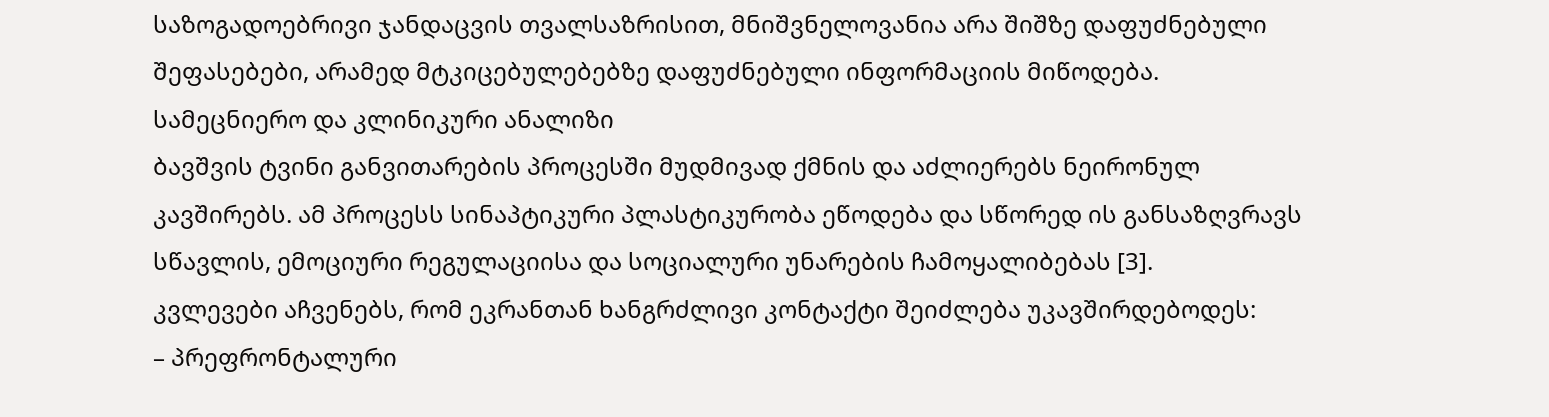საზოგადოებრივი ჯანდაცვის თვალსაზრისით, მნიშვნელოვანია არა შიშზე დაფუძნებული შეფასებები, არამედ მტკიცებულებებზე დაფუძნებული ინფორმაციის მიწოდება.
სამეცნიერო და კლინიკური ანალიზი
ბავშვის ტვინი განვითარების პროცესში მუდმივად ქმნის და აძლიერებს ნეირონულ კავშირებს. ამ პროცესს სინაპტიკური პლასტიკურობა ეწოდება და სწორედ ის განსაზღვრავს სწავლის, ემოციური რეგულაციისა და სოციალური უნარების ჩამოყალიბებას [3].
კვლევები აჩვენებს, რომ ეკრანთან ხანგრძლივი კონტაქტი შეიძლება უკავშირდებოდეს:
– პრეფრონტალური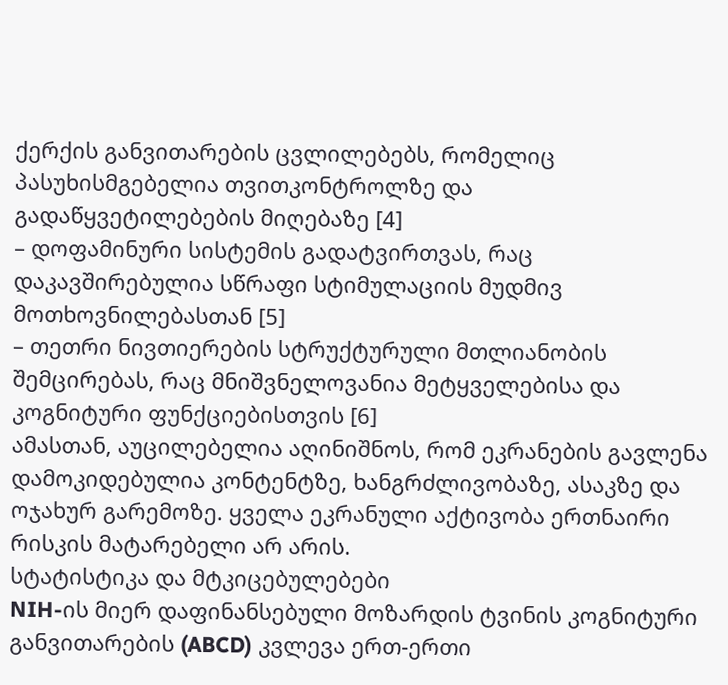ქერქის განვითარების ცვლილებებს, რომელიც პასუხისმგებელია თვითკონტროლზე და გადაწყვეტილებების მიღებაზე [4]
– დოფამინური სისტემის გადატვირთვას, რაც დაკავშირებულია სწრაფი სტიმულაციის მუდმივ მოთხოვნილებასთან [5]
– თეთრი ნივთიერების სტრუქტურული მთლიანობის შემცირებას, რაც მნიშვნელოვანია მეტყველებისა და კოგნიტური ფუნქციებისთვის [6]
ამასთან, აუცილებელია აღინიშნოს, რომ ეკრანების გავლენა დამოკიდებულია კონტენტზე, ხანგრძლივობაზე, ასაკზე და ოჯახურ გარემოზე. ყველა ეკრანული აქტივობა ერთნაირი რისკის მატარებელი არ არის.
სტატისტიკა და მტკიცებულებები
NIH-ის მიერ დაფინანსებული მოზარდის ტვინის კოგნიტური განვითარების (ABCD) კვლევა ერთ-ერთი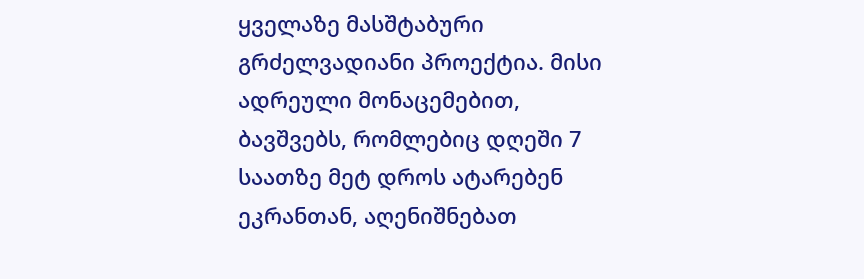ყველაზე მასშტაბური გრძელვადიანი პროექტია. მისი ადრეული მონაცემებით, ბავშვებს, რომლებიც დღეში 7 საათზე მეტ დროს ატარებენ ეკრანთან, აღენიშნებათ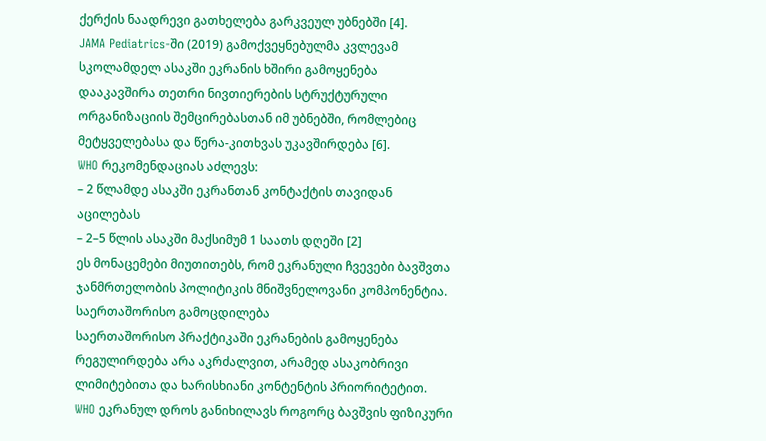ქერქის ნაადრევი გათხელება გარკვეულ უბნებში [4].
JAMA Pediatrics-ში (2019) გამოქვეყნებულმა კვლევამ სკოლამდელ ასაკში ეკრანის ხშირი გამოყენება დააკავშირა თეთრი ნივთიერების სტრუქტურული ორგანიზაციის შემცირებასთან იმ უბნებში, რომლებიც მეტყველებასა და წერა-კითხვას უკავშირდება [6].
WHO რეკომენდაციას აძლევს:
– 2 წლამდე ასაკში ეკრანთან კონტაქტის თავიდან აცილებას
– 2–5 წლის ასაკში მაქსიმუმ 1 საათს დღეში [2]
ეს მონაცემები მიუთითებს, რომ ეკრანული ჩვევები ბავშვთა ჯანმრთელობის პოლიტიკის მნიშვნელოვანი კომპონენტია.
საერთაშორისო გამოცდილება
საერთაშორისო პრაქტიკაში ეკრანების გამოყენება რეგულირდება არა აკრძალვით, არამედ ასაკობრივი ლიმიტებითა და ხარისხიანი კონტენტის პრიორიტეტით.
WHO ეკრანულ დროს განიხილავს როგორც ბავშვის ფიზიკური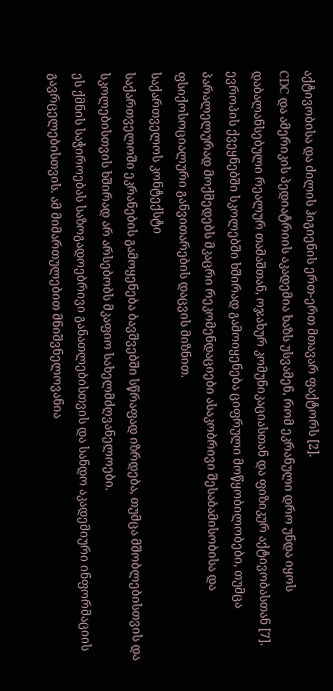აქტივობისა და ძილის ჰიგიენის ერთ-ერთ მთავარ ფაქტორს [2].
CDC და ამერიკის პედიატრიის აკადემია ხაზს უსვამენ, რომ ეკრანული დრო უნდა იყოს დაბალანსებული რეალურ თამაშთან, ოჯახურ კომუნიკაციასთან და ფიზიკურ აქტივობასთან [7].
ევროპის ქვეყნებში სკოლებში ხშირად გამოიყენება ციფრული მოწყობილობები, თუმცა პარალელურად მოქმედებს მკაცრი რეკომენდაციები ასაკობრივი შესაბამისობისა და ფსიქოსოციალური განვითარების დაცვის მიზნით.
საქართველოს კონტექსტი
საქართველოში ეკრანების გამოყენება ბავშვებში სწრაფად იზრდება, თუმცა მშობლებისთვის და სკოლებისთვის ხშირად არ არსებობს მკაფიო სახელმძღვანელოები.
ეს ქმნის საჭიროებას საზოგადოებრივი განათლებისთვის და სანდო აკადემიური ინფორმაციის გავრცელებისთვის. ამ მიმართულებით მნიშვნელოვანია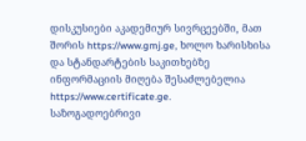დისკუსიები აკადემიურ სივრცეებში, მათ შორის https://www.gmj.ge, ხოლო ხარისხისა და სტანდარტების საკითხებზე ინფორმაციის მიღება შესაძლებელია https://www.certificate.ge.
საზოგადოებრივი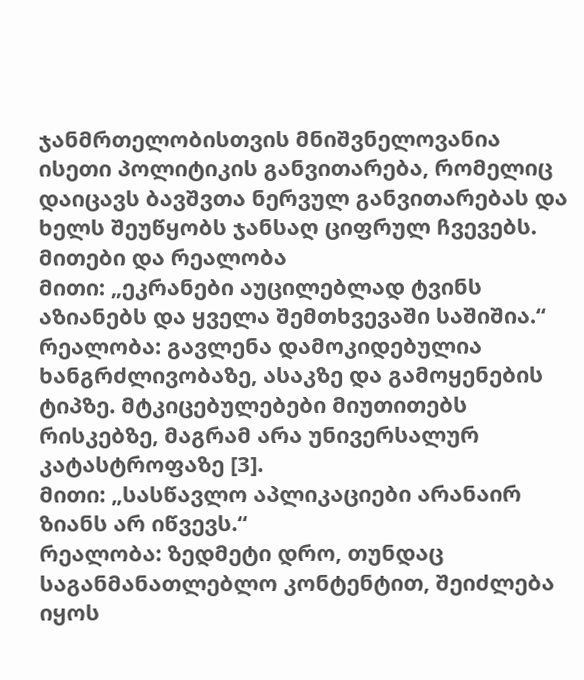ჯანმრთელობისთვის მნიშვნელოვანია ისეთი პოლიტიკის განვითარება, რომელიც დაიცავს ბავშვთა ნერვულ განვითარებას და ხელს შეუწყობს ჯანსაღ ციფრულ ჩვევებს.
მითები და რეალობა
მითი: „ეკრანები აუცილებლად ტვინს აზიანებს და ყველა შემთხვევაში საშიშია.“
რეალობა: გავლენა დამოკიდებულია ხანგრძლივობაზე, ასაკზე და გამოყენების ტიპზე. მტკიცებულებები მიუთითებს რისკებზე, მაგრამ არა უნივერსალურ კატასტროფაზე [3].
მითი: „სასწავლო აპლიკაციები არანაირ ზიანს არ იწვევს.“
რეალობა: ზედმეტი დრო, თუნდაც საგანმანათლებლო კონტენტით, შეიძლება იყოს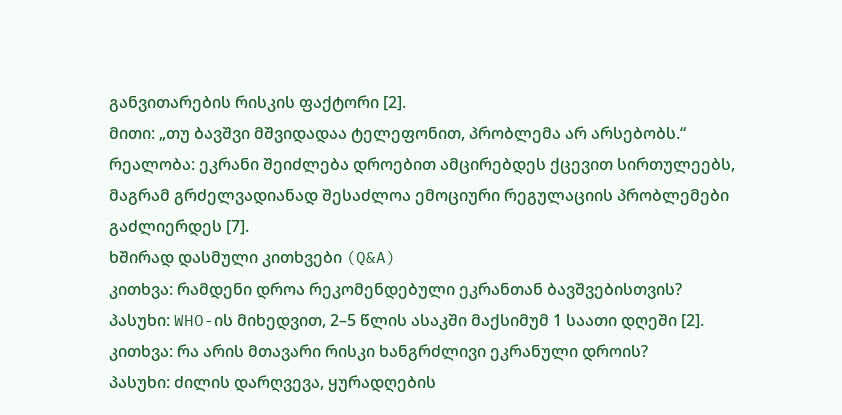განვითარების რისკის ფაქტორი [2].
მითი: „თუ ბავშვი მშვიდადაა ტელეფონით, პრობლემა არ არსებობს.“
რეალობა: ეკრანი შეიძლება დროებით ამცირებდეს ქცევით სირთულეებს, მაგრამ გრძელვადიანად შესაძლოა ემოციური რეგულაციის პრობლემები გაძლიერდეს [7].
ხშირად დასმული კითხვები (Q&A)
კითხვა: რამდენი დროა რეკომენდებული ეკრანთან ბავშვებისთვის?
პასუხი: WHO-ის მიხედვით, 2–5 წლის ასაკში მაქსიმუმ 1 საათი დღეში [2].
კითხვა: რა არის მთავარი რისკი ხანგრძლივი ეკრანული დროის?
პასუხი: ძილის დარღვევა, ყურადღების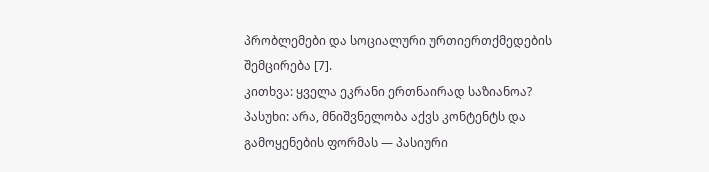პრობლემები და სოციალური ურთიერთქმედების შემცირება [7].
კითხვა: ყველა ეკრანი ერთნაირად საზიანოა?
პასუხი: არა, მნიშვნელობა აქვს კონტენტს და გამოყენების ფორმას — პასიური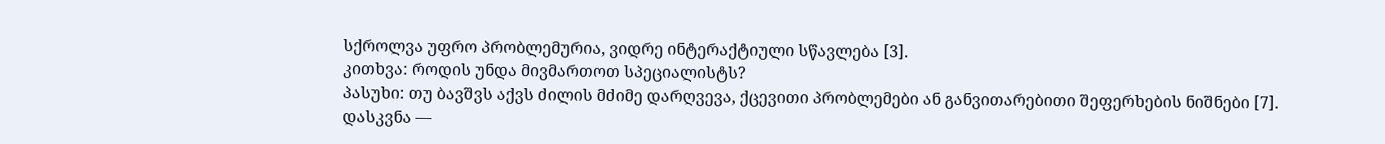სქროლვა უფრო პრობლემურია, ვიდრე ინტერაქტიული სწავლება [3].
კითხვა: როდის უნდა მივმართოთ სპეციალისტს?
პასუხი: თუ ბავშვს აქვს ძილის მძიმე დარღვევა, ქცევითი პრობლემები ან განვითარებითი შეფერხების ნიშნები [7].
დასკვნა —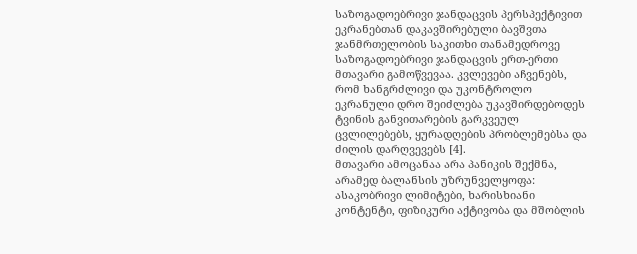საზოგადოებრივი ჯანდაცვის პერსპექტივით
ეკრანებთან დაკავშირებული ბავშვთა ჯანმრთელობის საკითხი თანამედროვე საზოგადოებრივი ჯანდაცვის ერთ-ერთი მთავარი გამოწვევაა. კვლევები აჩვენებს, რომ ხანგრძლივი და უკონტროლო ეკრანული დრო შეიძლება უკავშირდებოდეს ტვინის განვითარების გარკვეულ ცვლილებებს, ყურადღების პრობლემებსა და ძილის დარღვევებს [4].
მთავარი ამოცანაა არა პანიკის შექმნა, არამედ ბალანსის უზრუნველყოფა: ასაკობრივი ლიმიტები, ხარისხიანი კონტენტი, ფიზიკური აქტივობა და მშობლის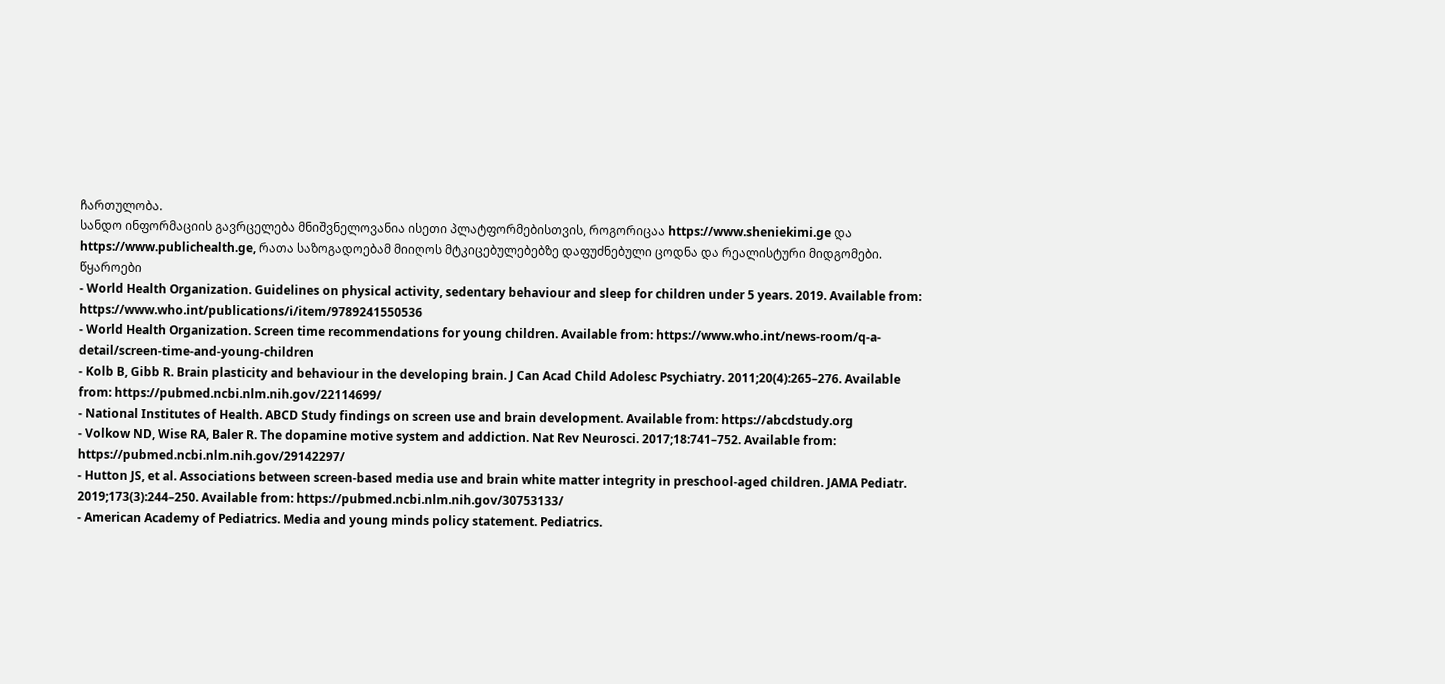ჩართულობა.
სანდო ინფორმაციის გავრცელება მნიშვნელოვანია ისეთი პლატფორმებისთვის, როგორიცაა https://www.sheniekimi.ge და https://www.publichealth.ge, რათა საზოგადოებამ მიიღოს მტკიცებულებებზე დაფუძნებული ცოდნა და რეალისტური მიდგომები.
წყაროები
- World Health Organization. Guidelines on physical activity, sedentary behaviour and sleep for children under 5 years. 2019. Available from: https://www.who.int/publications/i/item/9789241550536
- World Health Organization. Screen time recommendations for young children. Available from: https://www.who.int/news-room/q-a-detail/screen-time-and-young-children
- Kolb B, Gibb R. Brain plasticity and behaviour in the developing brain. J Can Acad Child Adolesc Psychiatry. 2011;20(4):265–276. Available from: https://pubmed.ncbi.nlm.nih.gov/22114699/
- National Institutes of Health. ABCD Study findings on screen use and brain development. Available from: https://abcdstudy.org
- Volkow ND, Wise RA, Baler R. The dopamine motive system and addiction. Nat Rev Neurosci. 2017;18:741–752. Available from: https://pubmed.ncbi.nlm.nih.gov/29142297/
- Hutton JS, et al. Associations between screen-based media use and brain white matter integrity in preschool-aged children. JAMA Pediatr. 2019;173(3):244–250. Available from: https://pubmed.ncbi.nlm.nih.gov/30753133/
- American Academy of Pediatrics. Media and young minds policy statement. Pediatrics.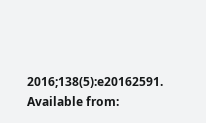2016;138(5):e20162591. Available from: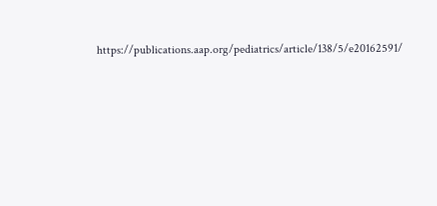https://publications.aap.org/pediatrics/article/138/5/e20162591/